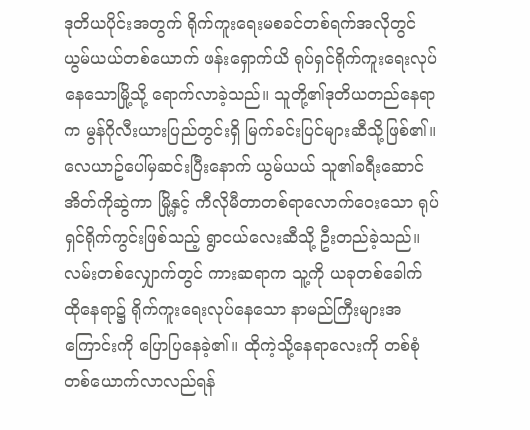ဒုတိယပိုင်းအတွက် ရိုက်ကူးရေးမစခင်တစ်ရက်အလိုတွင် ယွမ်ယယ်တစ်ယောက် ဖန်းရှောက်ယိ ရုပ်ရှင်ရိုက်ကူးရေးလုပ်နေသောမြို့သို့ ရောက်လာခဲ့သည်။ သူတို့၏ဒုတိယတည်နေရာက မွန်ဂိုလီးယားပြည်တွင်းရှိ မြက်ခင်းပြင်များဆီသို့ဖြစ်၏။
လေယာဥ်ပေါ်မှဆင်းပြီးနောက် ယွမ်ယယ် သူ၏ခရီးဆောင်အိတ်ကိုဆွဲကာ မြို့နှင့် ကီလိုမီတာတစ်ရာလောက်ဝေးသော ရုပ်ရှင်ရိုက်ကွင်းဖြစ်သည့် ရွာငယ်လေးဆီသို့ ဦးတည်ခဲ့သည်။ လမ်းတစ်လျှောက်တွင် ကားဆရာက သူ့ကို ယခုတစ်ခေါက် ထိုနေရာ၌ ရိုက်ကူးရေးလုပ်နေသော နာမည်ကြီးများအကြောင်းကို ပြောပြနေခဲ့၏။ ထိုကဲ့သို့နေရာလေးကို တစ်စုံတစ်ယောက်လာလည်ရန်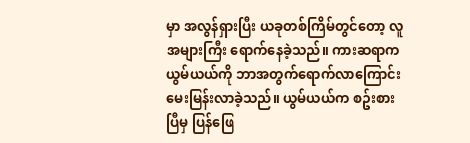မှာ အလွန်ရှားပြီး ယခုတစ်ကြိမ်တွင်တော့ လူအများကြီး ရောက်နေခဲ့သည်။ ကားဆရာက ယွမ်ယယ်ကို ဘာအတွက်ရောက်လာကြောင်း မေးမြန်းလာခဲ့သည်။ ယွမ်ယယ်က စဥ်းစားပြီမှ ပြန်ဖြေ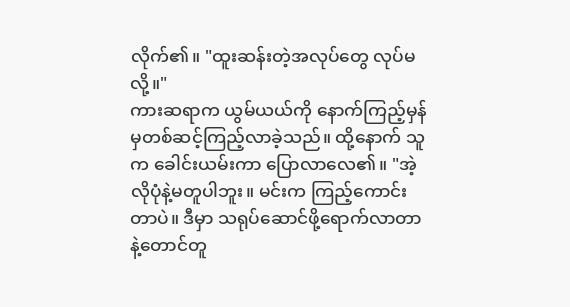လိုက်၏။ "ထူးဆန်းတဲ့အလုပ်တွေ လုပ်မလို့။"
ကားဆရာက ယွမ်ယယ်ကို နောက်ကြည့်မှန်မှတစ်ဆင့်ကြည့်လာခဲ့သည်။ ထို့နောက် သူက ခေါင်းယမ်းကာ ပြောလာလေ၏။ "အဲ့လိုပုံနဲ့မတူပါဘူး။ မင်းက ကြည့်ကောင်းတာပဲ။ ဒီမှာ သရုပ်ဆောင်ဖို့ရောက်လာတာနဲ့တောင်တူ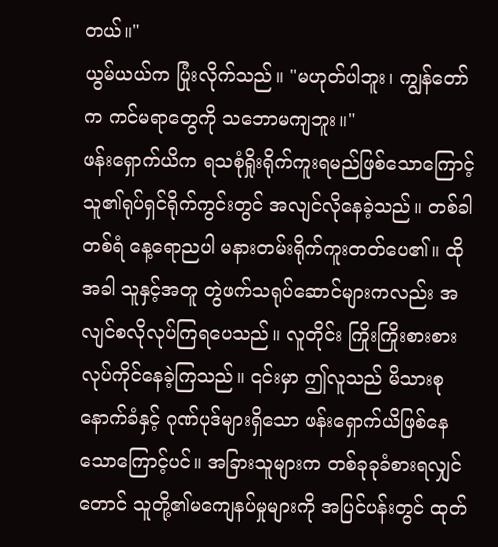တယ်။"
ယွမ်ယယ်က ပြုံးလိုက်သည်။ "မဟုတ်ပါဘူး၊ ကျွန်တော်က ကင်မရာတွေကို သဘောမကျဘူး။"
ဖန်းရှောက်ယိက ရသစုံရှိုးရိုက်ကူးရမည်ဖြစ်သောကြောင့် သူ၏ရုပ်ရှင်ရိုက်ကွင်းတွင် အလျင်လိုနေခဲ့သည်။ တစ်ခါတစ်ရံ နေ့ရောညပါ မနားတမ်းရိုက်ကူးတတ်ပေ၏။ ထိုအခါ သူနှင့်အတူ တွဲဖက်သရုပ်ဆောင်များကလည်း အလျင်စလိုလုပ်ကြရပေသည်။ လူတိုင်း ကြိုးကြိုးစားစားလုပ်ကိုင်နေခဲ့ကြသည်။ ၎င်းမှာ ဤလူသည် မိသားစုနောက်ခံနှင့် ဂုဏ်ပုဒ်များရှိသော ဖန်းရှောက်ယိဖြစ်နေသောကြောင့်ပင်။ အခြားသူများက တစ်ခုခုခံစားရလျှင်တောင် သူတို့၏မကျေနပ်မှုများကို အပြင်ပန်းတွင် ထုတ်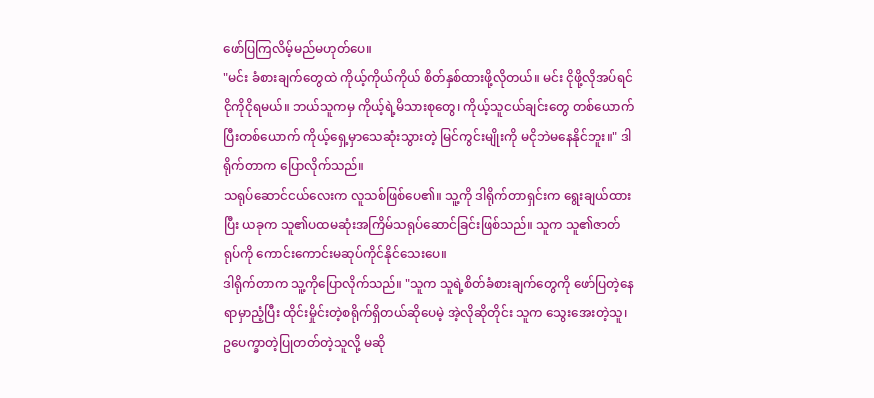ဖော်ပြကြလိမ့်မည်မဟုတ်ပေ။
"မင်း ခံစားချက်တွေထဲ ကိုယ့်ကိုယ်ကိုယ် စိတ်နှစ်ထားဖို့လိုတယ်။ မင်း ငိုဖို့လိုအပ်ရင် ငိုကိုငိုရမယ်။ ဘယ်သူကမှ ကိုယ့်ရဲ့မိသားစုတွေ၊ ကိုယ့်သူငယ်ချင်းတွေ တစ်ယောက်ပြီးတစ်ယောက် ကိုယ့်ရှေ့မှာသေဆုံးသွားတဲ့ မြင်ကွင်းမျိုးကို မငိုဘဲမနေနိုင်ဘူး။" ဒါရိုက်တာက ပြောလိုက်သည်။
သရုပ်ဆောင်ငယ်လေးက လူသစ်ဖြစ်ပေ၏။ သူ့ကို ဒါရိုက်တာရှင်းက ရွေးချယ်ထားပြီး ယခုက သူ၏ပထမဆုံးအကြိမ်သရုပ်ဆောင်ခြင်းဖြစ်သည်။ သူက သူ၏ဇာတ်ရုပ်ကို ကောင်းကောင်းမဆုပ်ကိုင်နိုင်သေးပေ။
ဒါရိုက်တာက သူ့ကိုပြောလိုက်သည်။ "သူက သူရဲ့စိတ်ခံစားချက်တွေကို ဖော်ပြတဲ့နေရာမှာညံ့ပြီး ထိုင်းမှိုင်းတဲ့စရိုက်ရှိတယ်ဆိုပေမဲ့ အဲ့လိုဆိုတိုင်း သူက သွေးအေးတဲ့သူ၊ ဥပေက္ခာတဲ့ပြုတတ်တဲ့သူလို့ မဆို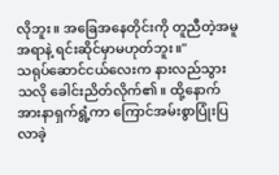လိုဘူး။ အခြေအနေတိုင်းကို တူညီတဲ့အမူအရာနဲ့ ရင်းဆိုင်မှာမဟုတ်ဘူး။"
သရုပ်ဆောင်ငယ်လေးက နားလည်သွားသလို ခေါင်းညိတ်လိုက်၏။ ထို့နောက် အားနာရှက်ရွံ့ကာ ကြောင်အမ်းစွာပြုံးပြလာခဲ့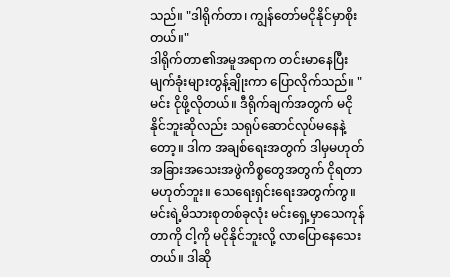သည်။ "ဒါရိုက်တာ၊ ကျွန်တော်မငိုနိုင်မှာစိုးတယ်။"
ဒါရိုက်တာ၏အမူအရာက တင်းမာနေပြီး မျက်ခုံးများတွန့်ချိုးကာ ပြောလိုက်သည်။ "မင်း ငိုဖို့လိုတယ်။ ဒီရိုက်ချက်အတွက် မငိုနိုင်ဘူးဆိုလည်း သရုပ်ဆောင်လုပ်မနေနဲ့တော့။ ဒါက အချစ်ရေးအတွက် ဒါမှမဟုတ် အခြားအသေးအဖွဲကိစ္စတွေအတွက် ငိုရတာမဟုတ်ဘူး။ သေရေးရှင်းရေးအတွက်ကွ။ မင်းရဲ့မိသားစုတစ်ခုလုံး မင်းရှေ့မှာသေကုန်တာကို ငါ့ကို မငိုနိုင်ဘူးလို့ လာပြောနေသေးတယ်။ ဒါဆို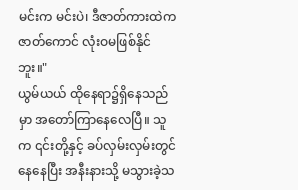မင်းက မင်းပဲ၊ ဒီဇာတ်ကားထဲကဇာတ်ကောင် လုံးဝမဖြစ်နိုင်ဘူး။"
ယွမ်ယယ် ထိုနေရာ၌ရှိနေသည်မှာ အတော်ကြာနေလေပြီ။ သူက ၎င်းတို့နှင့် ခပ်လှမ်းလှမ်းတွင်နေနေပြီး အနီးနားသို့ မသွားခဲ့သ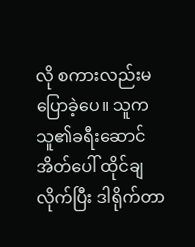လို စကားလည်းမပြောခဲ့ပေ။ သူက သူ၏ခရီးဆောင်အိတ်ပေါ် ထိုင်ချလိုက်ပြီး ဒါရိုက်တာ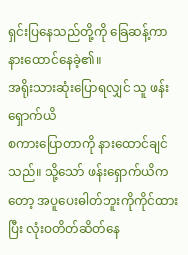ရှင်းပြနေသည်တို့ကို ခြေဆန့်ကာ နားထောင်နေခဲ့၏။
အရိုးသားဆုံးပြောရလျှင် သူ ဖန်းရှောက်ယိ
စကားပြောတာကို နားထောင်ချင်သည်။ သို့သော် ဖန်းရှောက်ယိကတော့ အပူပေးဓါတ်ဘူးကိုကိုင်ထားပြီး လုံးဝတိတ်ဆိတ်နေ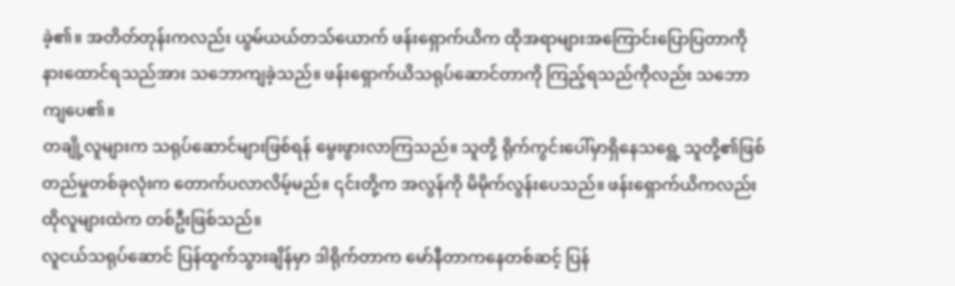ခဲ့၏။ အတိတ်တုန်းကလည်း ယွမ်ယယ်တသ်ယောက် ဖန်းရှောက်ယိက ထိုအရာများအကြောင်းပြောပြတာကို နားထောင်ရသည်အား သဘောကျခဲ့သည်။ ဖန်းရှောက်ယိသရုပ်ဆောင်တာကို ကြည့်ရသည်ကိုလည်း သဘောကျပေ၏။
တချို့လူများက သရုပ်ဆောင်များဖြစ်ရန် မွေးဖွားလာကြသည်။ သူတို့ ရိုက်ကွင်းပေါ်မှာရှိနေသရွေ့ သူတို့၏ဖြစ်တည်မှုတစ်ခုလုံးက တောက်ပလာလိမ့်မည်။ ၎င်းတို့က အလွန်ကို မိမိုက်လွန်းပေသည်။ ဖန်းရှောက်ယိကလည်း ထိုလူများထဲက တစ်ဦးဖြစ်သည်။
လူငယ်သရုပ်ဆောင် ပြန်ထွက်သွားချိန်မှာ ဒါရိုက်တာက မော်နီတာကနေတစ်ဆင့် ပြန်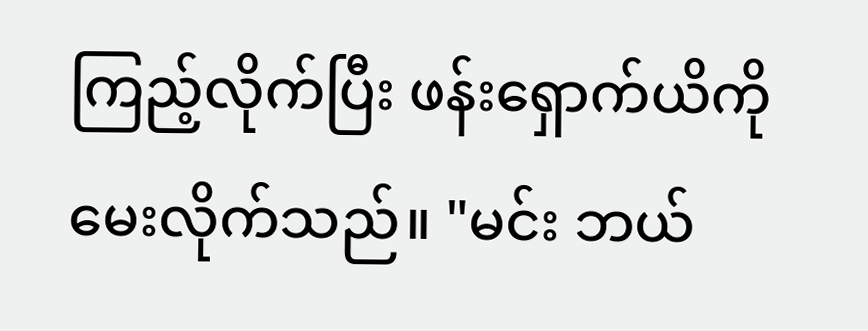ကြည့်လိုက်ပြီး ဖန်းရှောက်ယိကို မေးလိုက်သည်။ "မင်း ဘယ်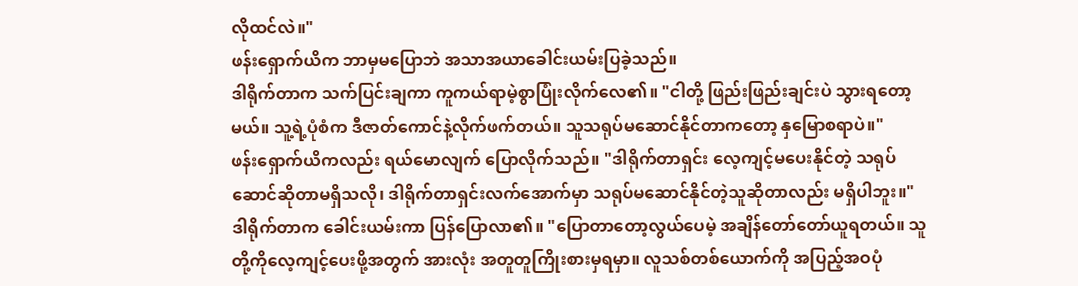လိုထင်လဲ။"
ဖန်းရှောက်ယိက ဘာမှမပြောဘဲ အသာအယာခေါင်းယမ်းပြခဲ့သည်။
ဒါရိုက်တာက သက်ပြင်းချကာ ကူကယ်ရာမဲ့စွာပြုံးလိုက်လေ၏။ "ငါတို့ ဖြည်းဖြည်းချင်းပဲ သွားရတော့မယ်။ သူ့ရဲ့ပုံစံက ဒီဇာတ်ကောင်နဲ့လိုက်ဖက်တယ်။ သူသရုပ်မဆောင်နိုင်တာကတော့ နှမြောစရာပဲ။"
ဖန်းရှောက်ယိကလည်း ရယ်မောလျက် ပြောလိုက်သည်။ "ဒါရိုက်တာရှင်း လေ့ကျင့်မပေးနိုင်တဲ့ သရုပ်ဆောင်ဆိုတာမရှိသလို၊ ဒါရိုက်တာရှင်းလက်အောက်မှာ သရုပ်မဆောင်နိုင်တဲ့သူဆိုတာလည်း မရှိပါဘူး။"
ဒါရိုက်တာက ခေါင်းယမ်းကာ ပြန်ပြောလာ၏။ "ပြောတာတော့လွယ်ပေမဲ့ အချိန်တော်တော်ယူရတယ်။ သူတို့ကိုလေ့ကျင့်ပေးဖို့အတွက် အားလုံး အတူတူကြိုးစားမှရမှာ။ လူသစ်တစ်ယောက်ကို အပြည့်အဝပုံ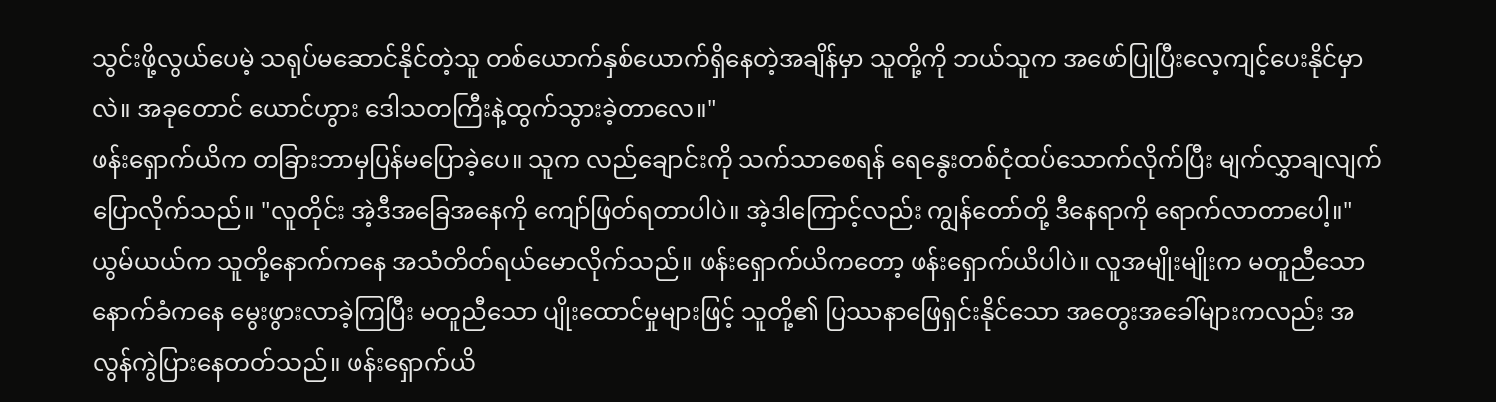သွင်းဖို့လွယ်ပေမဲ့ သရုပ်မဆောင်နိုင်တဲ့သူ တစ်ယောက်နှစ်ယောက်ရှိနေတဲ့အချိန်မှာ သူတို့ကို ဘယ်သူက အဖော်ပြုပြီးလေ့ကျင့်ပေးနိုင်မှာလဲ။ အခုတောင် ယောင်ဟွား ဒေါသတကြီးနဲ့ထွက်သွားခဲ့တာလေ။"
ဖန်းရှောက်ယိက တခြားဘာမှပြန်မပြောခဲ့ပေ။ သူက လည်ချောင်းကို သက်သာစေရန် ရေနွေးတစ်ငုံထပ်သောက်လိုက်ပြီး မျက်လွှာချလျက် ပြောလိုက်သည်။ "လူတိုင်း အဲ့ဒီအခြေအနေကို ကျော်ဖြတ်ရတာပါပဲ။ အဲ့ဒါကြောင့်လည်း ကျွန်တော်တို့ ဒီနေရာကို ရောက်လာတာပေါ့။"
ယွမ်ယယ်က သူတို့နောက်ကနေ အသံတိတ်ရယ်မောလိုက်သည်။ ဖန်းရှောက်ယိကတော့ ဖန်းရှောက်ယိပါပဲ။ လူအမျိုးမျိုးက မတူညီသောနောက်ခံကနေ မွေးဖွားလာခဲ့ကြပြီး မတူညီသော ပျိုးထောင်မှုများဖြင့် သူတို့၏ ပြဿနာဖြေရှင်းနိုင်သော အတွေးအခေါ်များကလည်း အလွန်ကွဲပြားနေတတ်သည်။ ဖန်းရှောက်ယိ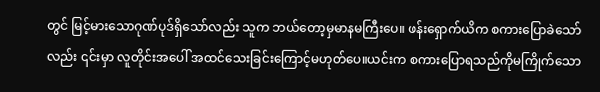တွင် မြင့်မားသောဂုဏ်ပုဒ်ရှိသော်လည်း သူက ဘယ်တော့မှမာနမကြီးပေ။ ဖန်းရှောက်ယိက စကားပြောခဲသော်လည်း ၎င်းမှာ လူတိုင်းအပေါ် အထင်သေးခြင်းကြောင့်မဟုတ်ပေ။ယင်းက စကားပြောရသည်ကိုမကြိုက်သော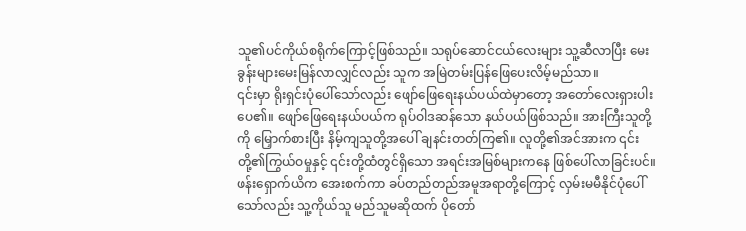သူ၏ပင်ကိုယ်စရိုက်ကြောင့်ဖြစ်သည်။ သရုပ်ဆောင်ငယ်လေးများ သူ့ဆီလာပြီး မေးခွန်းများမေးမြန်လာလျှင်လည်း သူက အမြဲတမ်းပြန်ဖြေပေးလိမ့်မည်သာ။
၎င်းမှာ ရိုးရှင်းပုံပေါ်သော်လည်း ဖျော်ဖြေရေးနယ်ပယ်ထဲမှာတော့ အတော်လေးရှားပါးပေ၏။ ဖျော်ဖြေရေးနယ်ပယ်က ရုပ်ဝါဒဆန်သော နယ်ပယ်ဖြစ်သည်။ အားကြီးသူတို့ကို မြှောက်စားပြီး နိမ့်ကျသူတို့အပေါ် ချနင်းတတ်ကြ၏။ လူတို့၏အင်အားက ၎င်းတို့၏ကြွယ်ဝမှုနှင့် ၎င်းတို့ထံတွင်ရှိသော အရင်းအမြစ်များကနေ ဖြစ်ပေါ်လာခြင်းပင်။ ဖန်းရှောက်ယိက အေးစက်ကာ ခပ်တည်တည်အမူအရာတို့ကြောင့် လှမ်းမမီနိုင်ပုံပေါ်သော်လည်း သူ့ကိုယ်သူ မည်သူမဆိုထက် ပိုတော်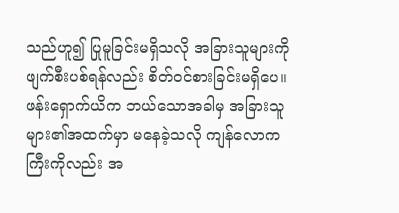သည်ဟူ၍ ပြုမူခြင်းမရှိသလို အခြားသူများကိုဖျက်စီးပစ်ရန်လည်း စိတ်ဝင်စားခြင်းမရှိပေ။ ဖန်းရှောက်ယိက ဘယ်သောအခါမှ အခြားသူများ၏အထက်မှာ မနေခဲ့သလို ကျန်လောကကြီးကိုလည်း အ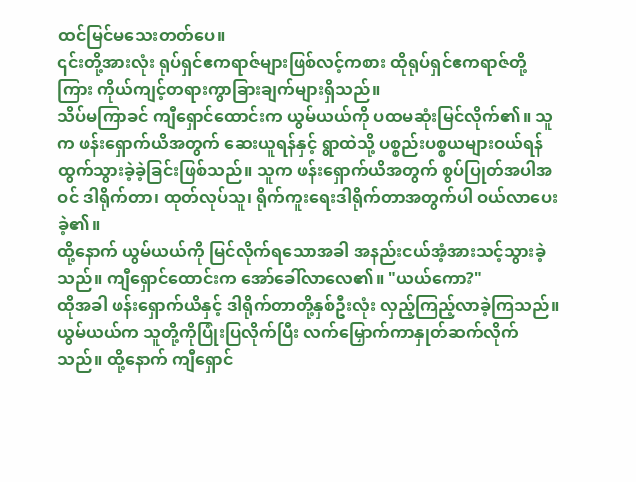ထင်မြင်မသေးတတ်ပေ။
၎င်းတို့အားလုံး ရုပ်ရှင်ဧကရာဇ်များဖြစ်လင့်ကစား ထိုရုပ်ရှင်ဧကရာဇ်တို့ကြား ကိုယ်ကျင့်တရားကွာခြားချက်များရှိသည်။
သိပ်မကြာခင် ကျီရှောင်ထောင်းက ယွမ်ယယ်ကို ပထမဆုံးမြင်လိုက်၏။ သူက ဖန်းရှောက်ယိအတွက် ဆေးယူရန်နှင့် ရွာထဲသို့ ပစ္စည်းပစ္စယများဝယ်ရန် ထွက်သွားခဲ့ခဲ့ခြင်းဖြစ်သည်။ သူက ဖန်းရှောက်ယိအတွက် စွပ်ပြုတ်အပါအဝင် ဒါရိုက်တာ၊ ထုတ်လုပ်သူ၊ ရိုက်ကူးရေးဒါရိုက်တာအတွက်ပါ ဝယ်လာပေးခဲ့၏။
ထို့နောက် ယွမ်ယယ်ကို မြင်လိုက်ရသောအခါ အနည်းငယ်အံ့အားသင့်သွားခဲ့သည်။ ကျီရှောင်ထောင်းက အော်ခေါ်လာလေ၏။ "ယယ်ကော?"
ထိုအခါ ဖန်းရှောက်ယိနှင့် ဒါရိုက်တာတို့နှစ်ဦးလုံး လှည့်ကြည့်လာခဲ့ကြသည်။ ယွမ်ယယ်က သူတို့ကိုပြုံးပြလိုက်ပြီး လက်မြှောက်ကာနှုတ်ဆက်လိုက်သည်။ ထို့နောက် ကျီရှောင်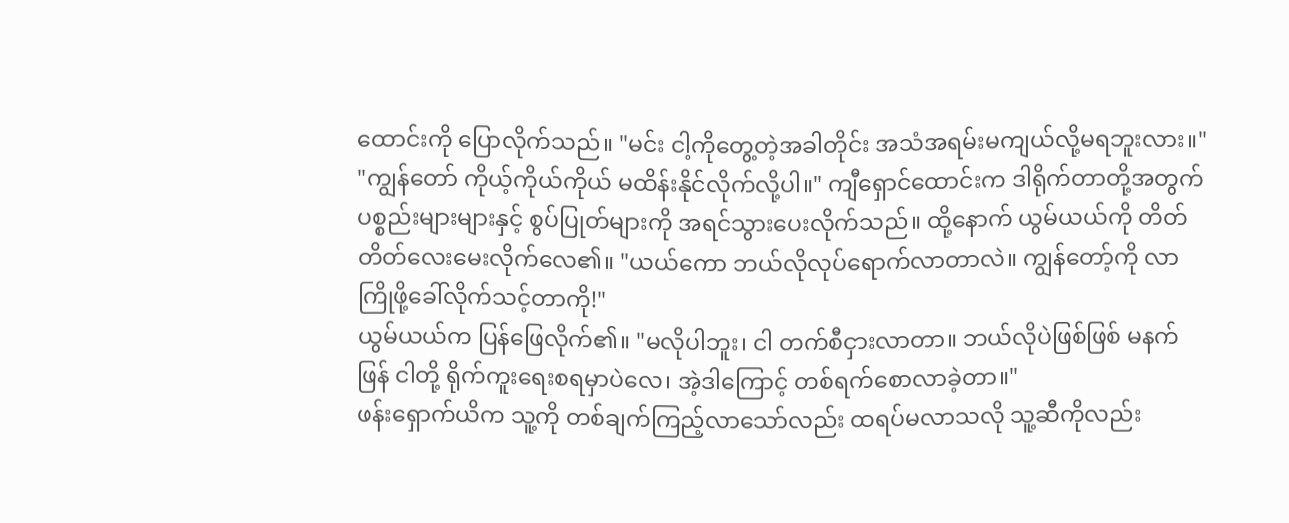ထောင်းကို ပြောလိုက်သည်။ "မင်း ငါ့ကိုတွေ့တဲ့အခါတိုင်း အသံအရမ်းမကျယ်လို့မရဘူးလား။"
"ကျွန်တော် ကိုယ့်ကိုယ်ကိုယ် မထိန်းနိုင်လိုက်လို့ပါ။" ကျီရှောင်ထောင်းက ဒါရိုက်တာတို့အတွက် ပစ္စည်းများများနှင့် စွပ်ပြုတ်များကို အရင်သွားပေးလိုက်သည်။ ထို့နောက် ယွမ်ယယ်ကို တိတ်တိတ်လေးမေးလိုက်လေ၏။ "ယယ်ကော ဘယ်လိုလုပ်ရောက်လာတာလဲ။ ကျွန်တော့်ကို လာကြိုဖို့ခေါ်လိုက်သင့်တာကို!"
ယွမ်ယယ်က ပြန်ဖြေလိုက်၏။ "မလိုပါဘူး၊ ငါ တက်စီငှားလာတာ။ ဘယ်လိုပဲဖြစ်ဖြစ် မနက်ဖြန် ငါတို့ ရိုက်ကူးရေးစရမှာပဲလေ၊ အဲ့ဒါကြောင့် တစ်ရက်စောလာခဲ့တာ။"
ဖန်းရှောက်ယိက သူ့ကို တစ်ချက်ကြည့်လာသော်လည်း ထရပ်မလာသလို သူ့ဆီကိုလည်း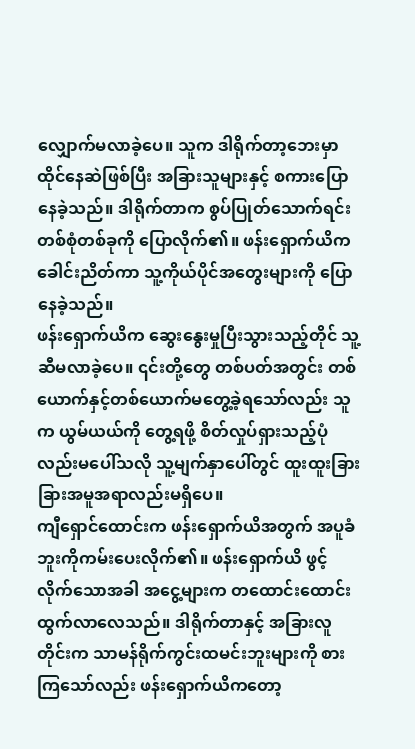လျှောက်မလာခဲ့ပေ။ သူက ဒါရိုက်တာ့ဘေးမှာ ထိုင်နေဆဲဖြစ်ပြီး အခြားသူများနှင့် စကားပြောနေခဲ့သည်။ ဒါရိုက်တာက စွပ်ပြုတ်သောက်ရင်း တစ်စုံတစ်ခုကို ပြောလိုက်၏။ ဖန်းရှောက်ယိက ခေါင်းညိတ်ကာ သူ့ကိုယ်ပိုင်အတွေးများကို ပြောနေခဲ့သည်။
ဖန်းရှောက်ယိက ဆွေးနွေးမှုပြီးသွားသည့်တိုင် သူ့ဆီမလာခဲ့ပေ။ ၎င်းတို့တွေ တစ်ပတ်အတွင်း တစ်ယောက်နှင့်တစ်ယောက်မတွေ့ခဲ့ရသော်လည်း သူက ယွမ်ယယ်ကို တွေ့ရဖို့ စိတ်လှုပ်ရှားသည့်ပုံလည်းမပေါ်သလို သူ့မျက်နှာပေါ်တွင် ထူးထူးခြားခြားအမူအရာလည်းမရှိပေ။
ကျီရှောင်ထောင်းက ဖန်းရှောက်ယိအတွက် အပူခံဘူးကိုကမ်းပေးလိုက်၏။ ဖန်းရှောက်ယိ ဖွင့်လိုက်သောအခါ အငွေ့များက တထောင်းထောင်းထွက်လာလေသည်။ ဒါရိုက်တာနှင့် အခြားလူတိုင်းက သာမန်ရိုက်ကွင်းထမင်းဘူးများကို စားကြသော်လည်း ဖန်းရှောက်ယိကတော့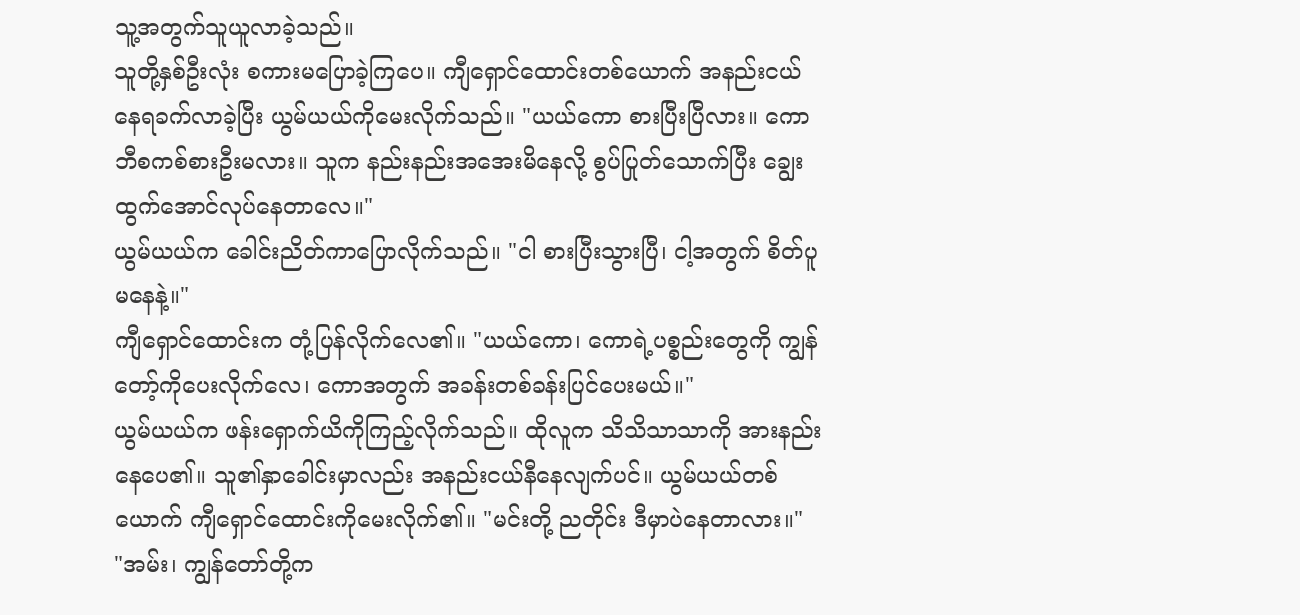သူ့အတွက်သူယူလာခဲ့သည်။
သူတို့နှစ်ဦးလုံး စကားမပြောခဲ့ကြပေ။ ကျီရှောင်ထောင်းတစ်ယောက် အနည်းငယ်နေရခက်လာခဲ့ပြီး ယွမ်ယယ်ကိုမေးလိုက်သည်။ "ယယ်ကော စားပြီးပြီလား။ ကော ဘီစကစ်စားဦးမလား။ သူက နည်းနည်းအအေးမိနေလို့ စွပ်ပြုတ်သောက်ပြီး ချွေးထွက်အောင်လုပ်နေတာလေ။"
ယွမ်ယယ်က ခေါင်းညိတ်ကာပြောလိုက်သည်။ "ငါ စားပြီးသွားပြီ၊ ငါ့အတွက် စိတ်ပူမနေနဲ့။"
ကျီရှောင်ထောင်းက တုံ့ပြန်လိုက်လေ၏။ "ယယ်ကော၊ ကောရဲ့ပစ္စည်းတွေကို ကျွန်တော့်ကိုပေးလိုက်လေ၊ ကောအတွက် အခန်းတစ်ခန်းပြင်ပေးမယ်။"
ယွမ်ယယ်က ဖန်းရှောက်ယိကိုကြည့်လိုက်သည်။ ထိုလူက သိသိသာသာကို အားနည်းနေပေ၏။ သူ၏နှာခေါင်းမှာလည်း အနည်းငယ်နီနေလျက်ပင်။ ယွမ်ယယ်တစ်ယောက် ကျီရှောင်ထောင်းကိုမေးလိုက်၏။ "မင်းတို့ ညတိုင်း ဒီမှာပဲနေတာလား။"
"အမ်း၊ ကျွန်တော်တို့က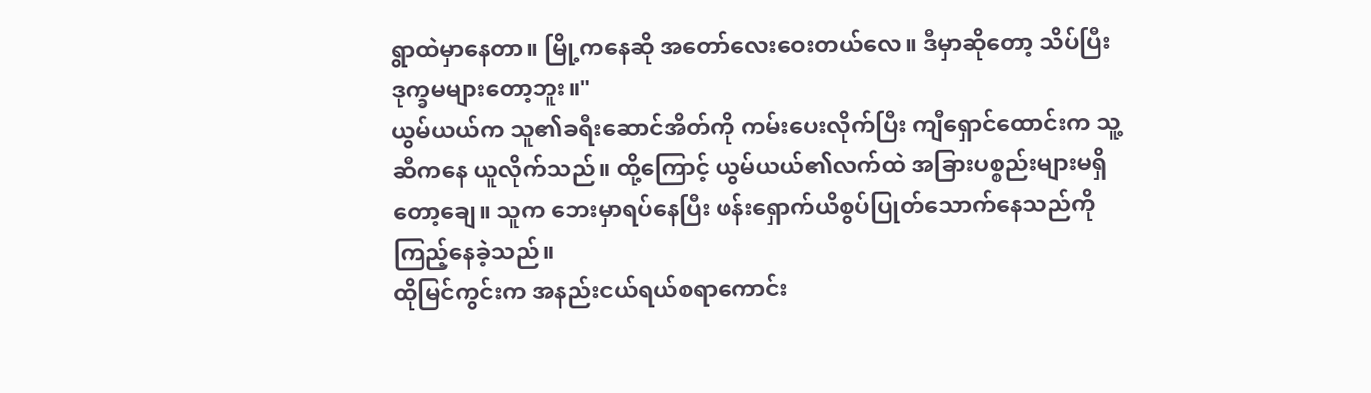ရွာထဲမှာနေတာ။ မြို့ကနေဆို အတော်လေးဝေးတယ်လေ။ ဒီမှာဆိုတော့ သိပ်ပြီးဒုက္ခမများတော့ဘူး။"
ယွမ်ယယ်က သူ၏ခရီးဆောင်အိတ်ကို ကမ်းပေးလိုက်ပြီး ကျီရှောင်ထောင်းက သူ့ဆီကနေ ယူလိုက်သည်။ ထို့ကြောင့် ယွမ်ယယ်၏လက်ထဲ အခြားပစ္စည်းများမရှိတော့ချေ။ သူက ဘေးမှာရပ်နေပြီး ဖန်းရှောက်ယိစွပ်ပြုတ်သောက်နေသည်ကို ကြည့်နေခဲ့သည်။
ထိုမြင်ကွင်းက အနည်းငယ်ရယ်စရာကောင်း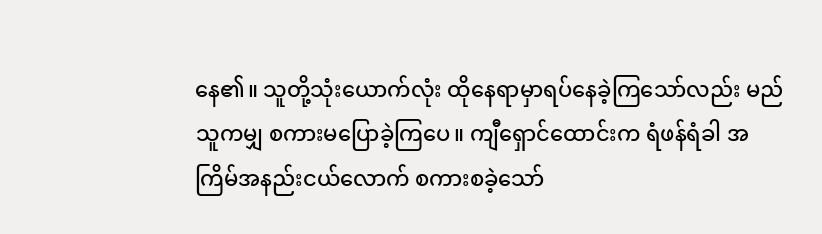နေ၏။ သူတို့သုံးယောက်လုံး ထိုနေရာမှာရပ်နေခဲ့ကြသော်လည်း မည်သူကမျှ စကားမပြောခဲ့ကြပေ။ ကျီရှောင်ထောင်းက ရံဖန်ရံခါ အကြိမ်အနည်းငယ်လောက် စကားစခဲ့သော်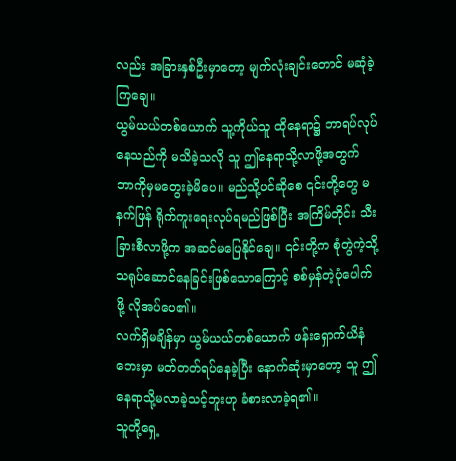လည်း အခြားနှစ်ဦးမှာတော့ မျက်လုံးချင်းတောင် မဆုံခဲ့ကြချေ။
ယွမ်ယယ်တစ်ယောက် သူ့ကိုယ်သူ ထိုနေရာ၌ ဘာရပ်လုပ်နေသည်ကို မသိခဲ့သလို သူ ဤနေရာသို့လာဖို့အတွက် ဘာကိုမှမတွေးခဲ့မိပေ။ မည်သို့ပင်ဆိုစေ ၎င်းတို့တွေ မနက်ဖြန် ရိုက်ကူးရေးလုပ်ရမည်ဖြစ်ပြီး အကြိမ်တိုင်း သီးခြားစီလာဖို့က အဆင်မပြေနိုင်ချေ။ ၎င်းတို့က စုံတွဲကဲ့သို့သရုပ်ဆောင်နေခြင်းဖြစ်သောကြောင့် စစ်မှန်တဲ့ပုံပေါက်ဖို့ လိုအပ်ပေ၏။
လက်ရှိမချိန်မှာ ယွမ်ယယ်တစ်ယောက် ဖန်းရှောက်ယိနံဘေးမှာ မတ်တတ်ရပ်နေခဲ့ပြီး နောက်ဆုံးမှာတော့ သူ ဤနေရာသို့မလာခဲ့သင့်ဘူးဟု ခံစားလာခဲ့ရ၏။
သူတို့ရှေ့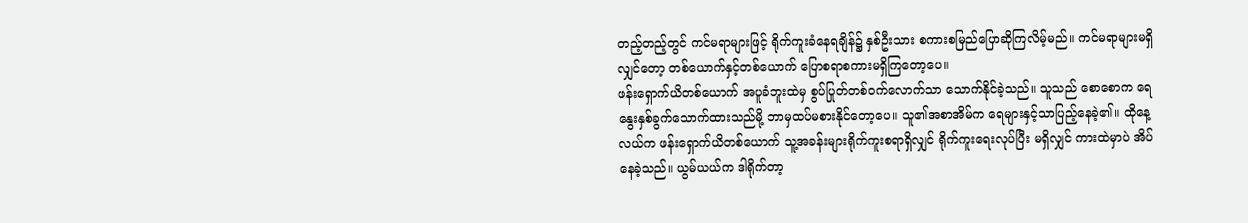တည့်တည့်တွင် ကင်မရာများဖြင့် ရိုက်ကူးခံနေရချိန်၌ နှစ်ဦးသား စကားစမြည်ပြောဆိုကြလိမ့်မည်။ ကင်မရာများမရှိလျှင်တော့ တစ်ယောက်နှင့်တစ်ယောက် ပြောစရာစကားမရှိကြတော့ပေ။
ဖန်းရှောက်ယိတစ်ယောက် အပူခံဘူးထဲမှ စွပ်ပြုတ်တစ်ဝက်လောက်သာ သောက်နိုင်ခဲ့သည်။ သူသည် စောစောက ရေနွေးနှစ်ခွက်သောက်ထားသည်မို့ ဘာမှထပ်မစားနိုင်တော့ပေ။ သူ၏အစာအိမ်က ရေများနှင့်သာပြည့်နေခဲ့၏။ ထိုနေ့လယ်က ဖန်းရှောက်ယိတစ်ယောက် သူ့အခန်းများရိုက်ကူးစရာရှိလျှင် ရိုက်ကူးရေးလုပ်ပြီး မရှိလျှင် ကားထဲမှာပဲ အိပ်နေခဲ့သည်။ ယွမ်ယယ်က ဒါရိုက်တာ့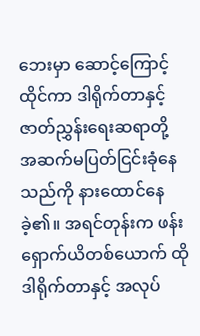ဘေးမှာ ဆောင့်ကြောင့်ထိုင်ကာ ဒါရိုက်တာနှင့် ဇာတ်ညွှန်းရေးဆရာတို့ အဆက်မပြတ်ငြင်းခုံနေသည်ကို နားထောင်နေခဲ့၏။ အရင်တုန်းက ဖန်းရှောက်ယိတစ်ယောက် ထိုဒါရိုက်တာနှင့် အလုပ်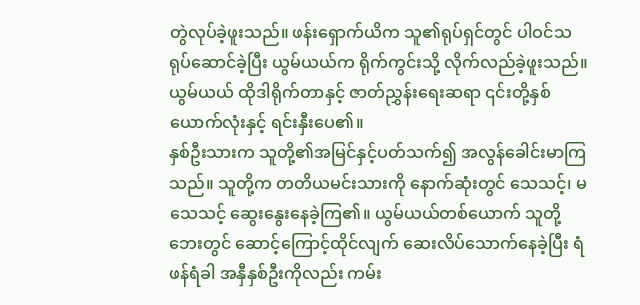တွဲလုပ်ခဲ့ဖူးသည်။ ဖန်းရှောက်ယိက သူ၏ရုပ်ရှင်တွင် ပါဝင်သရုပ်ဆောင်ခဲ့ပြီး ယွမ်ယယ်က ရိုက်ကွင်းသို့ လိုက်လည်ခဲ့ဖူးသည်။ ယွမ်ယယ် ထိုဒါရိုက်တာနှင့် ဇာတ်ညွှန်းရေးဆရာ ၎င်းတို့နှစ်ယောက်လုံးနှင့် ရင်းနှီးပေ၏။
နှစ်ဦးသားက သူတို့၏အမြင်နှင့်ပတ်သက်၍ အလွန်ခေါင်းမာကြသည်။ သူတို့က တတိယမင်းသားကို နောက်ဆုံးတွင် သေသင့်၊ မသေသင့် ဆွေးနွေးနေခဲ့ကြ၏။ ယွမ်ယယ်တစ်ယောက် သူတို့ဘေးတွင် ဆောင့်ကြောင့်ထိုင်လျက် ဆေးလိပ်သောက်နေခဲ့ပြီး ရံဖန်ရံခါ အနှီနှစ်ဦးကိုလည်း ကမ်း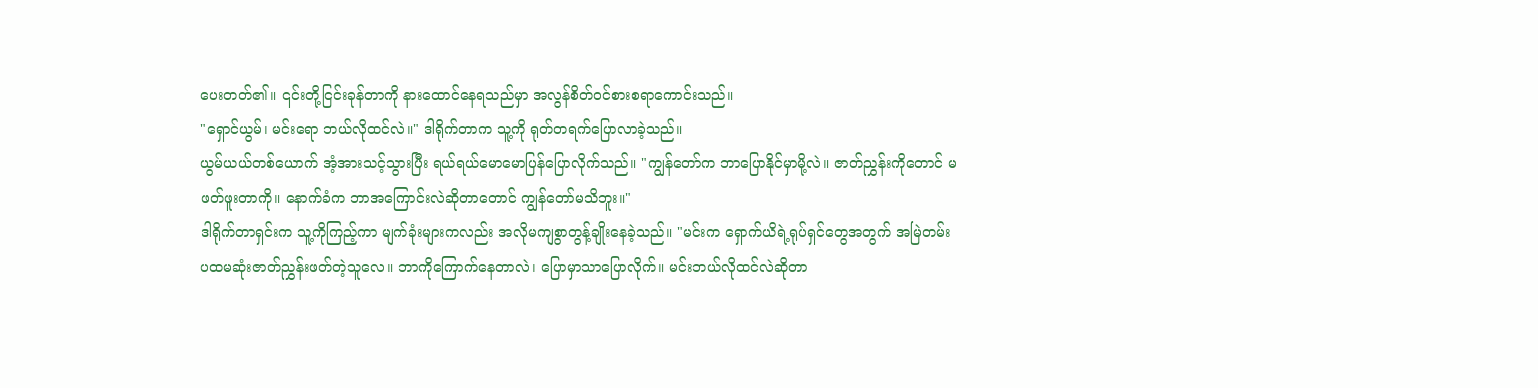ပေးတတ်၏။ ၎င်းတို့ငြင်းခုန်တာကို နားထောင်နေရသည်မှာ အလွန်စိတ်ဝင်စားစရာကောင်းသည်။
"ရှောင်ယွမ်၊ မင်းရော ဘယ်လိုထင်လဲ။" ဒါရိုက်တာက သူ့ကို ရုတ်တရက်ပြောလာခဲ့သည်။
ယွမ်ယယ်တစ်ယောက် အံ့အားသင့်သွားပြီး ရယ်ရယ်မောမောပြန်ပြောလိုက်သည်။ "ကျွန်တော်က ဘာပြောနိုင်မှာမို့လဲ။ ဇာတ်ညွှန်းကိုတောင် မဖတ်ဖူးတာကို။ နောက်ခံက ဘာအကြောင်းလဲဆိုတာတောင် ကျွန်တော်မသိဘူး။"
ဒါရိုက်တာရှင်းက သူ့ကိုကြည့်ကာ မျက်ခုံးများကလည်း အလိုမကျစွာတွန့်ချိုးနေခဲ့သည်။ "မင်းက ရှောက်ယိရဲ့ရုပ်ရှင်တွေအတွက် အမြဲတမ်း ပထမဆုံးဇာတ်ညွှန်းဖတ်တဲ့သူလေ။ ဘာကိုကြောက်နေတာလဲ၊ ပြောမှာသာပြောလိုက်။ မင်းဘယ်လိုထင်လဲဆိုတာ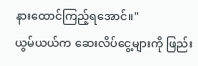နားထောင်ကြည့်ရအောင်။"
ယွမ်ယယ်က ဆေးလိပ်ငွေ့များကို ဖြည်း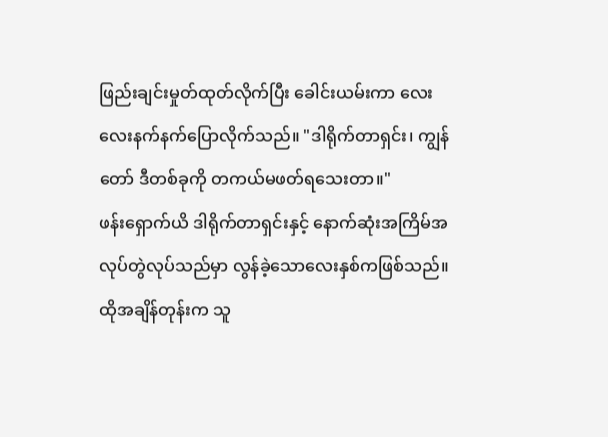ဖြည်းချင်းမှုတ်ထုတ်လိုက်ပြီး ခေါင်းယမ်းကာ လေးလေးနက်နက်ပြောလိုက်သည်။ "ဒါရိုက်တာရှင်း၊ ကျွန်တော် ဒီတစ်ခုကို တကယ်မဖတ်ရသေးတာ။"
ဖန်းရှောက်ယိ ဒါရိုက်တာရှင်းနှင့် နောက်ဆုံးအကြိမ်အလုပ်တွဲလုပ်သည်မှာ လွန်ခဲ့သောလေးနှစ်ကဖြစ်သည်။ ထိုအချိန်တုန်းက သူ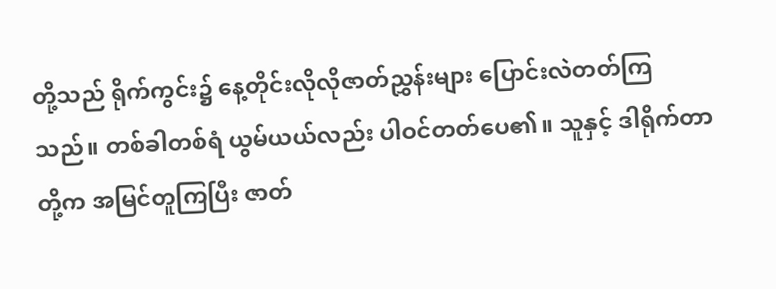တို့သည် ရိုက်ကွင်း၌ နေ့တိုင်းလိုလိုဇာတ်ညွှန်းများ ပြောင်းလဲတတ်ကြသည်။ တစ်ခါတစ်ရံ ယွမ်ယယ်လည်း ပါဝင်တတ်ပေ၏။ သူနှင့် ဒါရိုက်တာတို့က အမြင်တူကြပြီး ဇာတ်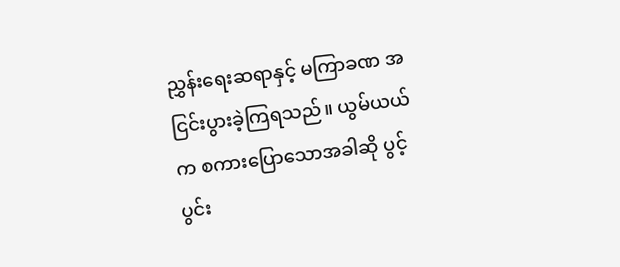ညွှန်းရေးဆရာနှင့် မကြာခဏ အငြင်းပွားခဲ့ကြရသည်။ ယွမ်ယယ်က စကားပြောသောအခါဆို ပွင့်ပွင်း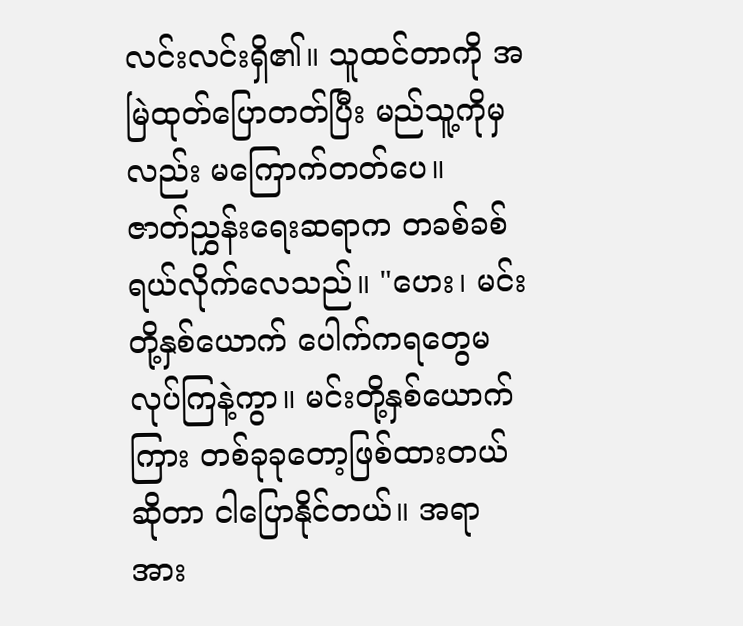လင်းလင်းရှိ၏။ သူထင်တာကို အမြဲထုတ်ပြောတတ်ပြီး မည်သူ့ကိုမှလည်း မကြောက်တတ်ပေ။
ဇာတ်ညွှန်းရေးဆရာက တခစ်ခစ်ရယ်လိုက်လေသည်။ "ဟေး၊ မင်းတို့နှစ်ယောက် ပေါက်ကရတွေမလုပ်ကြနဲ့ကွာ။ မင်းတို့နှစ်ယောက်ကြား တစ်ခုခုတော့ဖြစ်ထားတယ်ဆိုတာ ငါပြောနိုင်တယ်။ အရာအား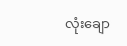လုံးချော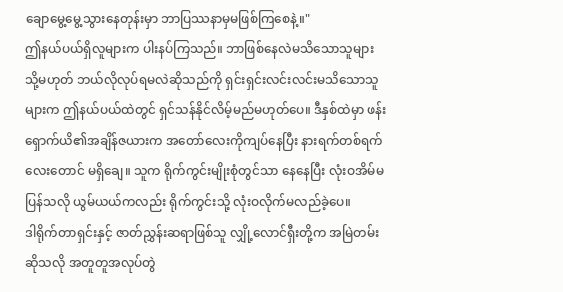ချောမွေ့မွေ့သွားနေတုန်းမှာ ဘာပြဿနာမှမဖြစ်ကြစေနဲ့။"
ဤနယ်ပယ်ရှိလူများက ပါးနပ်ကြသည်။ ဘာဖြစ်နေလဲမသိသောသူများ သို့မဟုတ် ဘယ်လိုလုပ်ရမလဲဆိုသည်ကို ရှင်းရှင်းလင်းလင်းမသိသောသူများက ဤနယ်ပယ်ထဲတွင် ရှင်သန်နိုင်လိမ့်မည်မဟုတ်ပေ။ ဒီနှစ်ထဲမှာ ဖန်းရှောက်ယိ၏အချိန်ဇယားက အတော်လေးကိုကျပ်နေပြီး နားရက်တစ်ရက်လေးတောင် မရှိချေ။ သူက ရိုက်ကွင်းမျိုးစုံတွင်သာ နေနေပြီး လုံးဝအိမ်မပြန်သလို ယွမ်ယယ်ကလည်း ရိုက်ကွင်းသို့ လုံးဝလိုက်မလည်ခဲ့ပေ။
ဒါရိုက်တာရှင်းနှင့် ဇာတ်ညွှန်းဆရာဖြစ်သူ လျှို့လောင်ရှီးတို့က အမြဲတမ်းဆိုသလို အတူတူအလုပ်တွဲ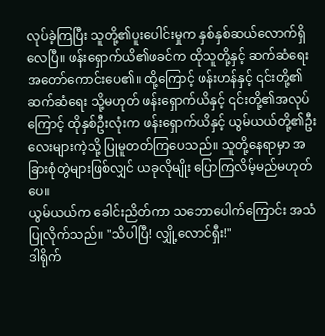လုပ်ခဲ့ကြပြီး သူတို့၏ပူးပေါင်းမှုက နှစ်နှစ်ဆယ်လောက်ရှိလေပြီ။ ဖန်းရှောက်ယိ၏ဖခင်က ထိုသူတို့နှင့် ဆက်ဆံရေးအတော်ကောင်းပေ၏။ ထို့ကြောင့် ဖန်းဟန်နှင့် ၎င်းတို့၏ဆက်ဆံရေး သို့မဟုတ် ဖန်းရှောက်ယိနှင့် ၎င်းတို့၏အလုပ်ကြောင့် ထိုနှစ်ဦးလုံးက ဖန်းရှောက်ယိနှင့် ယွမ်ယယ်တို့၏ဦးလေးများကဲ့သို့ ပြုမူတတ်ကြပေသည်။ သူတို့နေရာမှာ အခြားစုံတွဲများဖြစ်လျှင် ယခုလိုမျိုး ပြောကြလိမ့်မည်မဟုတ်ပေ။
ယွမ်ယယ်က ခေါင်းညိတ်ကာ သဘောပေါက်ကြောင်း အသံပြုလိုက်သည်။ "သိပါပြီ! လျှို့လောင်ရှီး!"
ဒါရိုက်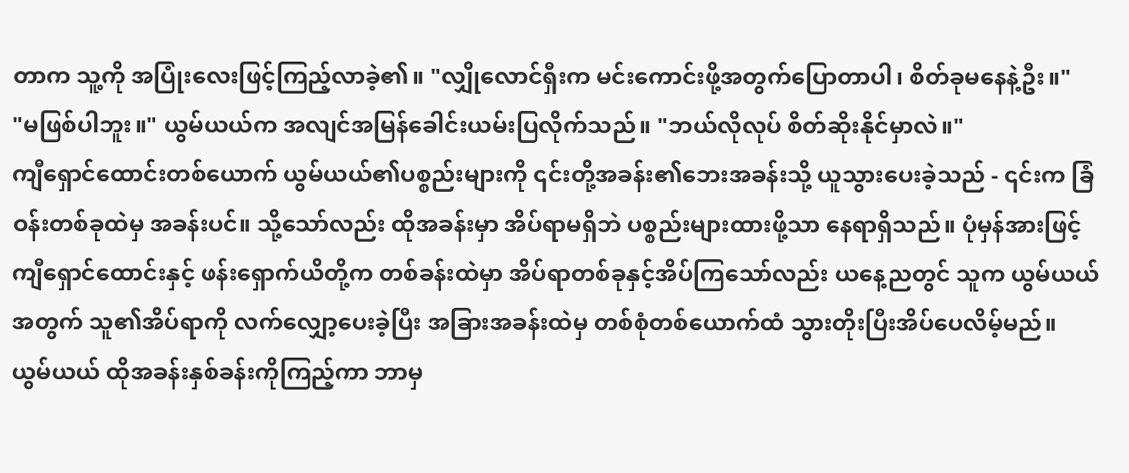တာက သူ့ကို အပြုံးလေးဖြင့်ကြည့်လာခဲ့၏။ "လျှိုလောင်ရှီးက မင်းကောင်းဖို့အတွက်ပြောတာပါ၊ စိတ်ခုမနေနဲ့ဦး။"
"မဖြစ်ပါဘူး။" ယွမ်ယယ်က အလျင်အမြန်ခေါင်းယမ်းပြလိုက်သည်။ "ဘယ်လိုလုပ် စိတ်ဆိုးနိုင်မှာလဲ။"
ကျီရှောင်ထောင်းတစ်ယောက် ယွမ်ယယ်၏ပစ္စည်းများကို ၎င်းတို့အခန်း၏ဘေးအခန်းသို့ ယူသွားပေးခဲ့သည် - ၎င်းက ခြံဝန်းတစ်ခုထဲမှ အခန်းပင်။ သို့သော်လည်း ထိုအခန်းမှာ အိပ်ရာမရှိဘဲ ပစ္စည်းများထားဖို့သာ နေရာရှိသည်။ ပုံမှန်အားဖြင့် ကျီရှောင်ထောင်းနှင့် ဖန်းရှောက်ယိတို့က တစ်ခန်းထဲမှာ အိပ်ရာတစ်ခုနှင့်အိပ်ကြသော်လည်း ယနေ့ညတွင် သူက ယွမ်ယယ်အတွက် သူ၏အိပ်ရာကို လက်လျှော့ပေးခဲ့ပြီး အခြားအခန်းထဲမှ တစ်စုံတစ်ယောက်ထံ သွားတိုးပြီးအိပ်ပေလိမ့်မည်။
ယွမ်ယယ် ထိုအခန်းနှစ်ခန်းကိုကြည့်ကာ ဘာမှ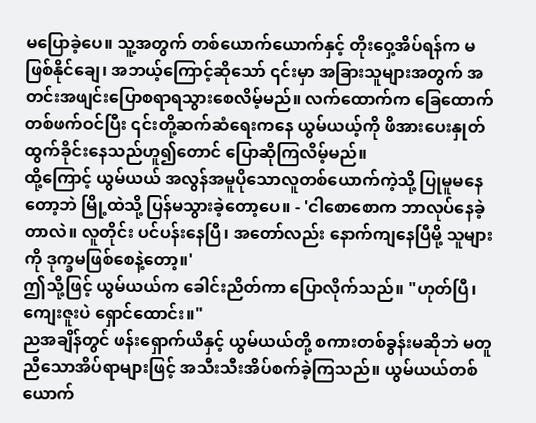မပြောခဲ့ပေ။ သူ့အတွက် တစ်ယောက်ယောက်နှင့် တိုးဝှေ့အိပ်ရန်က မဖြစ်နိုင်ချေ၊ အဘယ့်ကြောင့်ဆိုသော် ၎င်းမှာ အခြားသူများအတွက် အတင်းအဖျင်းပြောစရာရသွားစေလိမ့်မည်။ လက်ထောက်က ခြေထောက်တစ်ဖက်ဝင်ပြီး ၎င်းတို့ဆက်ဆံရေးကနေ ယွမ်ယယ့်ကို ဖိအားပေးနှုတ်ထွက်ခိုင်းနေသည်ဟူ၍တောင် ပြောဆိုကြလိမ့်မည်။
ထို့ကြောင့် ယွမ်ယယ် အလွန်အမူပိုသောလူတစ်ယောက်ကဲ့သို့ ပြုမူမနေတော့ဘဲ မြို့ထဲသို့ ပြန်မသွားခဲ့တော့ပေ။ - 'ငါစောစောက ဘာလုပ်နေခဲ့တာလဲ။ လူတိုင်း ပင်ပန်းနေပြီ၊ အတော်လည်း နောက်ကျနေပြီမို့ သူများကို ဒုက္ခမဖြစ်စေနဲ့တော့။'
ဤသို့ဖြင့် ယွမ်ယယ်က ခေါင်းညိတ်ကာ ပြောလိုက်သည်။ "ဟုတ်ပြီ၊ ကျေးဇူးပဲ ရှောင်ထောင်း။"
ညအချိန်တွင် ဖန်းရှောက်ယိနှင့် ယွမ်ယယ်တို့ စကားတစ်ခွန်းမဆိုဘဲ မတူညီသောအိပ်ရာများဖြင့် အသီးသီးအိပ်စက်ခဲ့ကြသည်။ ယွမ်ယယ်တစ်ယောက်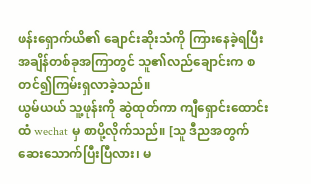ဖန်းရှောက်ယိ၏ ချောင်းဆိုးသံကို ကြားနေခဲ့ရပြီး အချိန်တစ်ခုအကြာတွင် သူ၏လည်ချောင်းက စတင်၍ကြမ်းရှလာခဲ့သည်။
ယွမ်ယယ် သူ့ဖုန်းကို ဆွဲထုတ်ကာ ကျီရှောင်းထောင်းထံ wechat မှ စာပို့လိုက်သည်။ [သူ ဒီညအတွက် ဆေးသောက်ပြီးပြီလား၊ မ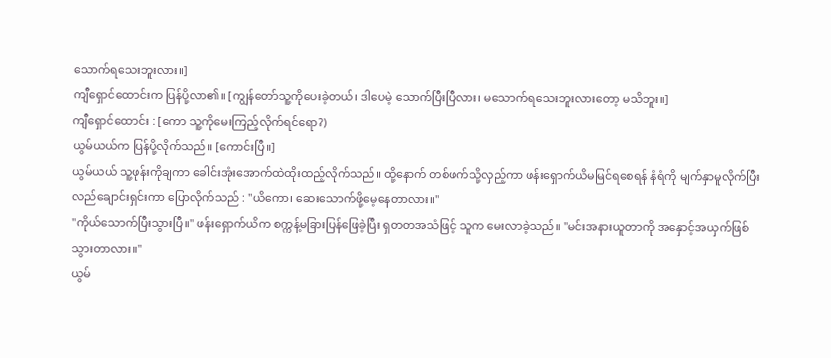သောက်ရသေးဘူးလား။]
ကျီရှောင်ထောင်းက ပြန်ပို့လာ၏။ [ကျွန်တော်သူ့ကိုပေးခဲ့တယ်၊ ဒါပေမဲ့ သောက်ပြီးပြီလား၊ မသောက်ရသေးဘူးလားတော့ မသိဘူး။]
ကျီရှောင်ထောင်း : [ကော သူ့ကိုမေးကြည့်လိုက်ရင်ရော?)
ယွမ်ယယ်က ပြန်ပို့လိုက်သည်။ [ကောင်းပြီ။]
ယွမ်ယယ် သူ့ဖုန်းကိုချကာ ခေါင်းအုံးအောက်ထဲထိုးထည့်လိုက်သည်။ ထို့နောက် တစ်ဖက်သို့လှည့်ကာ ဖန်းရှောက်ယိမမြင်ရစေရန် နံရံကို မျက်နှာမူလိုက်ပြီး လည်ချောင်းရှင်းကာ ပြောလိုက်သည် : "ယိကော၊ ဆေးသောက်ဖို့မေ့နေတာလား။"
"ကိုယ်သောက်ပြီးသွားပြီ။" ဖန်းရှောက်ယိက စက္ကန့်မခြားပြန်ဖြေခဲ့ပြီး ရှတတအသံဖြင့် သူက မေးလာခဲ့သည်။ "မင်းအနားယူတာကို အနှောင့်အယှက်ဖြစ်သွားတာလား။"
ယွမ်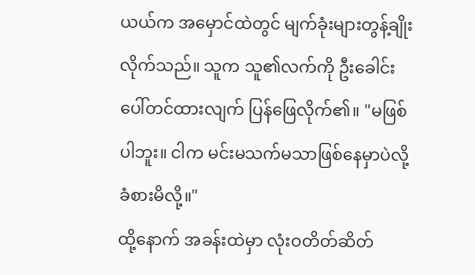ယယ်က အမှောင်ထဲတွင် မျက်ခုံးများတွန့်ချိုးလိုက်သည်။ သူက သူ၏လက်ကို ဦးခေါင်းပေါ်တင်ထားလျက် ပြန်ဖြေလိုက်၏။ "မဖြစ်ပါဘူး။ ငါက မင်းမသက်မသာဖြစ်နေမှာပဲလို့ ခံစားမိလို့။"
ထို့နောက် အခန်းထဲမှာ လုံးဝတိတ်ဆိတ်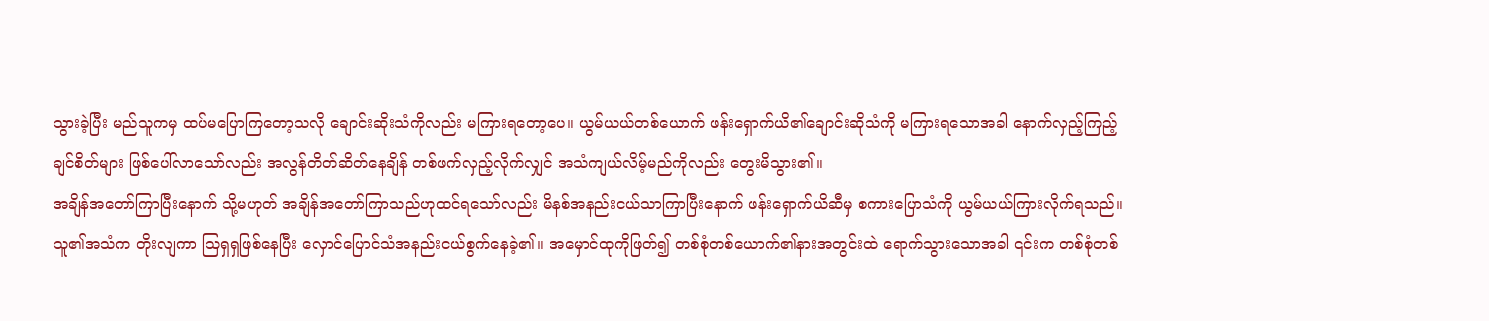သွားခဲ့ပြီး မည်သူကမှ ထပ်မပြောကြတော့သလို ချောင်းဆိုးသံကိုလည်း မကြားရတော့ပေ။ ယွမ်ယယ်တစ်ယောက် ဖန်းရှောက်ယိ၏ချောင်းဆိုသံကို မကြားရသောအခါ နောက်လှည့်ကြည့်ချင်စိတ်များ ဖြစ်ပေါ်လာသော်လည်း အလွန်တိတ်ဆိတ်နေချိန် တစ်ဖက်လှည့်လိုက်လျှင် အသံကျယ်လိမ့်မည်ကိုလည်း တွေးမိသွား၏။
အချိန်အတော်ကြာပြီးနောက် သို့မဟုတ် အချိန်အတော်ကြာသည်ဟုထင်ရသော်လည်း မိနစ်အနည်းငယ်သာကြာပြီးနောက် ဖန်းရှောက်ယိဆီမှ စကားပြောသံကို ယွမ်ယယ်ကြားလိုက်ရသည်။ သူ၏အသံက တိုးလျကာ သြရှရှဖြစ်နေပြီး လှောင်ပြောင်သံအနည်းငယ်စွက်နေခဲ့၏။ အမှောင်ထုကိုဖြတ်၍ တစ်စုံတစ်ယောက်၏နားအတွင်းထဲ ရောက်သွားသောအခါ ၎င်းက တစ်စုံတစ်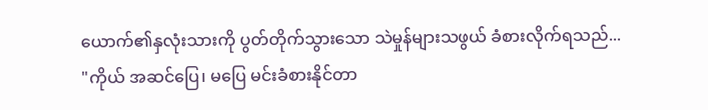ယောက်၏နှလုံးသားကို ပွတ်တိုက်သွားသော သဲမှုန်များသဖွယ် ခံစားလိုက်ရသည်...
"ကိုယ် အဆင်ပြေ၊ မပြေ မင်းခံစားနိုင်တာ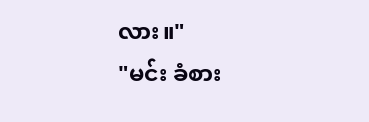လား။"
"မင်း ခံစား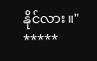နိုင်လား။"
*****